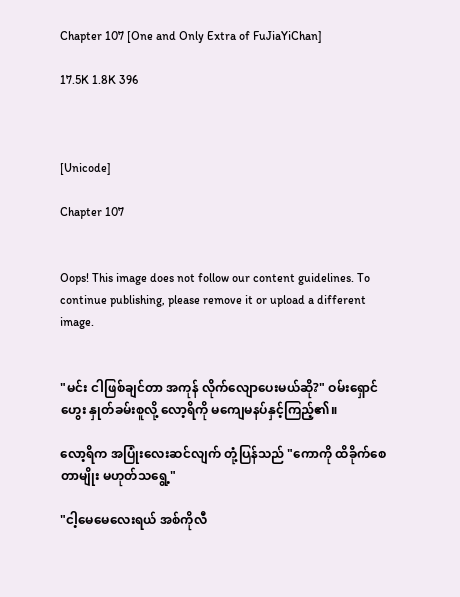Chapter 107 [One and Only Extra of FuJiaYiChan]

17.5K 1.8K 396



[Unicode]

Chapter 107


Oops! This image does not follow our content guidelines. To continue publishing, please remove it or upload a different image.


"မင်း ငါဖြစ်ချင်တာ အကုန် လိုက်လျောပေးမယ်ဆို?" ဝမ်းရှောင်ဟွေး နှုတ်ခမ်းစူလို့ လော့ရိကို မကျေမနပ်နှင့်ကြည့်၏။

လော့ရိက အပြုံးလေးဆင်လျက် တုံ့ပြန်သည် "ကောကို ထိခိုက်စေတာမျိုး မဟုတ်သရွေ့"

"ငါ့မေမေလေးရယ် အစ်ကိုလီ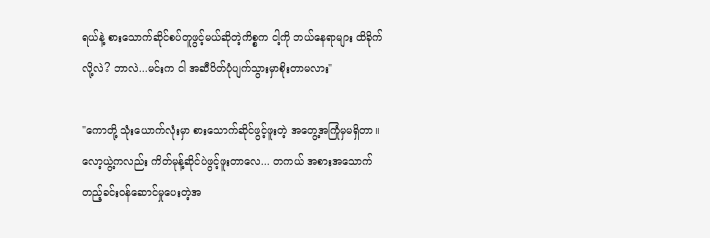ရယ်နဲ့ စားသောက်ဆိုင်စပ်တူဖွင့်မယ်ဆိုတဲ့ကိစ္စက ငါ့ကို ဘယ်နေရာများ ထိခိုက်လို့လဲ? ဘာလဲ...မင်းက ငါ အဆီပိတ်ပုံပျက်သွားမှာစိုးတာမလား"

"ကောတို့ သုံးယောက်လုံးမှာ စားသောက်ဆိုင်ဖွင့်ဖူးတဲ့ အတွေ့အကြုံမှမရှိတာ။ လော့ယွဲ့ကလည်း ကိတ်မုန့်ဆိုင်ပဲဖွင့်ဖူးတာလေ... တကယ် အစားအသောက် တည့်ခင်းဝန်ဆောင်မှုပေးတဲ့အ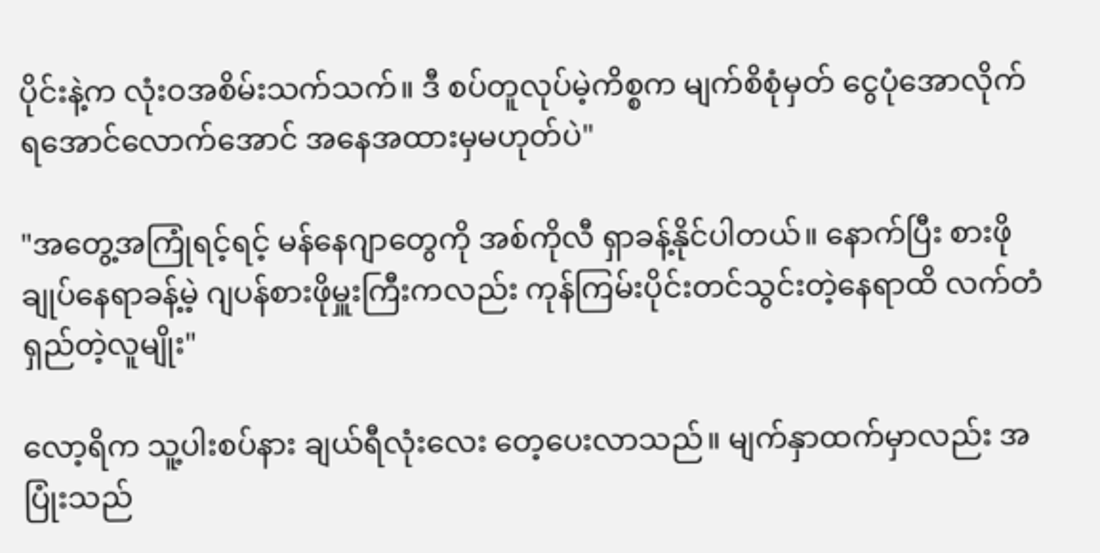ပိုင်းနဲ့က လုံးဝအစိမ်းသက်သက်။ ဒီ စပ်တူလုပ်မဲ့ကိစ္စက မျက်စိစုံမှတ် ငွေပုံအောလိုက်ရအောင်လောက်အောင် အနေအထားမှမဟုတ်ပဲ"

"အတွေ့အကြုံရင့်ရင့် မန်နေဂျာတွေကို အစ်ကိုလီ ရှာခန့်နိုင်ပါတယ်။ နောက်ပြီး စားဖိုချုပ်နေရာခန့်မဲ့ ဂျပန်စားဖိုမှူးကြီးကလည်း ကုန်ကြမ်းပိုင်းတင်သွင်းတဲ့နေရာထိ လက်တံရှည်တဲ့လူမျိုး"

လော့ရိက သူ့ပါးစပ်နား ချယ်ရီလုံးလေး တေ့ပေးလာသည်။ မျက်နှာထက်မှာလည်း အပြုံးသည်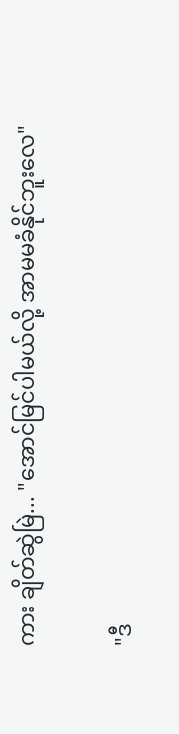ကား ချိတ်ဆွဲမြဲ... "အောင်မြင်ပါမယ်လို့ အာမမခံနိုင်ဘူးလေ"

"ဒီ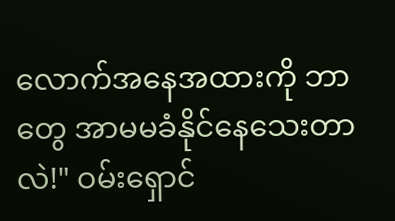လောက်အနေအထားကို ဘာတွေ အာမမခံနိုင်နေသေးတာလဲ!" ဝမ်းရှောင်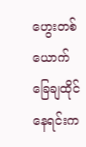ဟွေးတစ်ယောက် ခြေချထိုင်နေရင်းက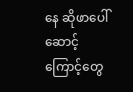နေ ဆိုဖာပေါ် ဆောင့်ကြောင့်တွေ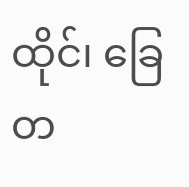ထိုင်၊ ခြေတ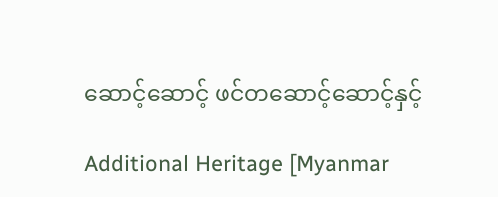ဆောင့်ဆောင့် ဖင်တဆောင့်ဆောင့်နှင့်

Additional Heritage [Myanmar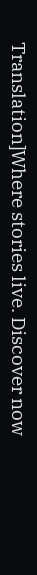Translation]Where stories live. Discover now